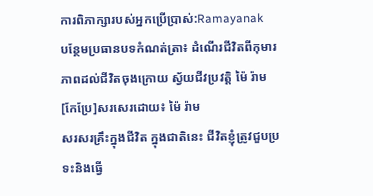ការពិភាក្សារបស់អ្នកប្រើប្រាស់:Ramayanak
បន្ថែមប្រធានបទកំណត់ត្រា៖ ដំណើរជីវិតពីកុមារភាពដល់ជីវិតចុងក្រោយ ស្វ័យជីវប្រវត្តិ ម៉ៃ រ៉ាម
[កែប្រែ]សរសេរដោយ៖ ម៉ៃ រ៉ាម
សរសរគ្រឹះក្នុងជីវិត ក្នុងជាតិនេះ ជីវិតខ្ញុំត្រូវជួបប្រទះនិងធ្វើ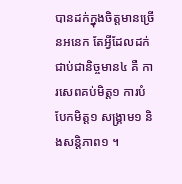បានដក់ក្នុងចិត្តមានច្រើនអនេក តែអ្វីដែលដក់ជាប់ជានិច្ចមាន៤ គឺ ការសេពគប់មិត្ត១ ការបំបែកមិត្ត១ សង្គ្រាម១ និងសន្តិភាព១ ។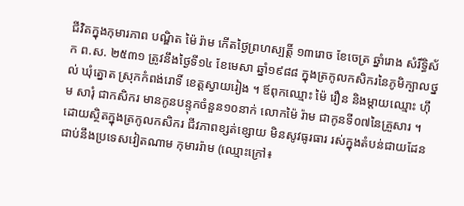ជីវិតក្នុងកុមារភាព បណ្ឌិត ម៉ៃ រ៉ាម កើតថ្ងៃព្រហស្បត្តិ៍ ១៣រោច ខែចេត្រ ឆ្នាំរោង សំរឹទ្ធិស័ក ព.ស. ២៥៣១ ត្រូវនឹងថ្ងៃទី១៤ ខែមេសា ឆ្នាំ១៩៨៨ ក្នុងត្រកូលកសិករនៃភូមិក្បាលថ្នល់ ឃុំត្នោត ស្រុកកំពង់រោទិ៍ ខេត្តស្វាយរៀង ។ ឪពុកឈ្មោះ ម៉ៃ រឿន និងម្តាយឈ្មោះ ហ៊ឹម សារុំ ជាកសិករ មានកូនបន្ទុកចំនួន១០នាក់ លោកម៉ៃ រ៉ាម ជាកូនទី០៧នៃគ្រួសារ ។ ដោយស្ថិតក្នុងត្រកូលកសិករ ជីវភាពខ្សត់ខ្សោយ មិនសូវធូរធារ រស់ក្នុងតំបន់ជាយដែន ជាប់នឹងប្រទេសវៀតណាម កុមាររ៉ាម (ឈ្មោះក្រៅ៖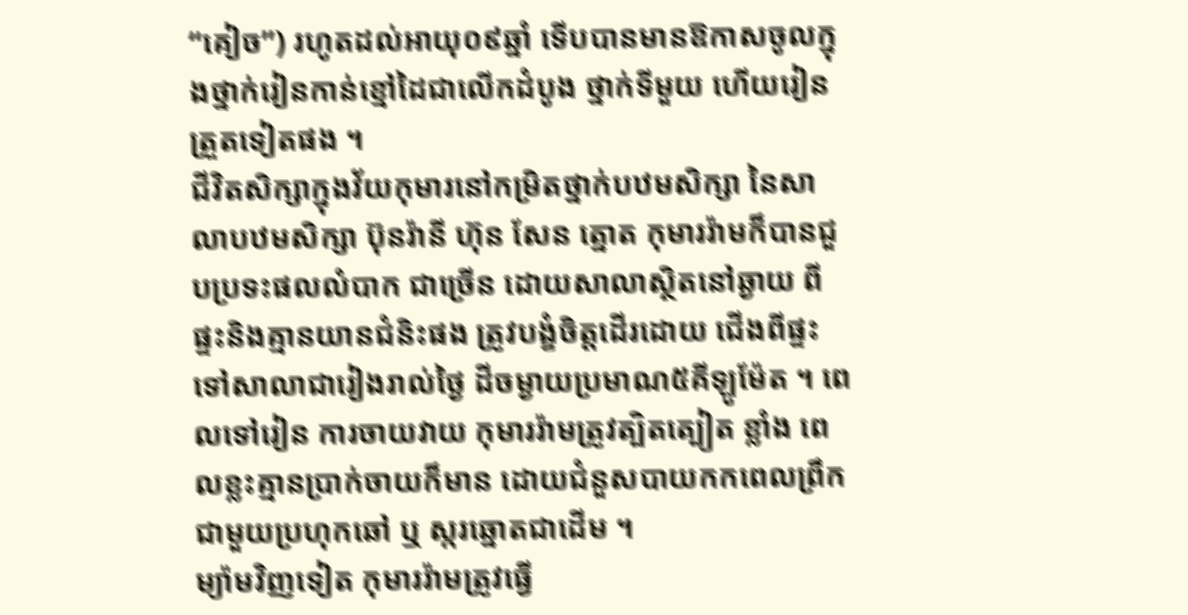“គៀច”) រហូតដល់អាយុ០៩ឆ្នាំ ទើបបានមានឱកាសចូលក្នុងថ្នាក់រៀនកាន់ខ្មៅដៃជាលើកដំបូង ថ្នាក់ទីមួយ ហើយរៀន ត្រួតទៀតផង ។
ជីវិតសិក្សាក្នុងវ័យកុមារនៅកម្រិតថ្នាក់បឋមសិក្សា នៃសាលាបឋមសិក្សា ប៊ុនរ៉ានី ហ៊ុន សែន ត្នោត កុមាររ៉ាមក៏បានជួបប្រទះផលលំបាក ជាច្រើន ដោយសាលាស្ថិតនៅឆ្ងាយ ពីផ្ទះនិងគ្មានយានជំនិះផង ត្រូវបង្ខំចិត្តដើរដោយ ជើងពីផ្ទះទៅសាលាជារៀងរាល់ថ្ងៃ ដីចម្ងាយប្រមាណ៥គីឡូម៉ែត ។ ពេលទៅរៀន ការចាយវាយ កុមាររ៉ាមត្រូវត្បិតត្បៀត ខ្លាំង ពេលខ្លះគ្មានប្រាក់ចាយក៏មាន ដោយជំនួសបាយកកពេលព្រឹកជាមួយប្រហុកឆៅ ឬ ស្ករឆ្នោតជាដើម ។
ម្យ៉ាមវិញទៀត កុមាររ៉ាមត្រូវធ្វើ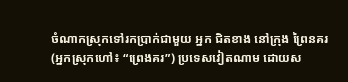ចំណាកស្រុកទៅរកប្រាក់ជាមួយ អ្នក ជិតខាង នៅក្រុង ព្រៃនគរ (អ្នកស្រុកហៅ៖ “ព្រេងគរ”) ប្រទេសវៀតណាម ដោយស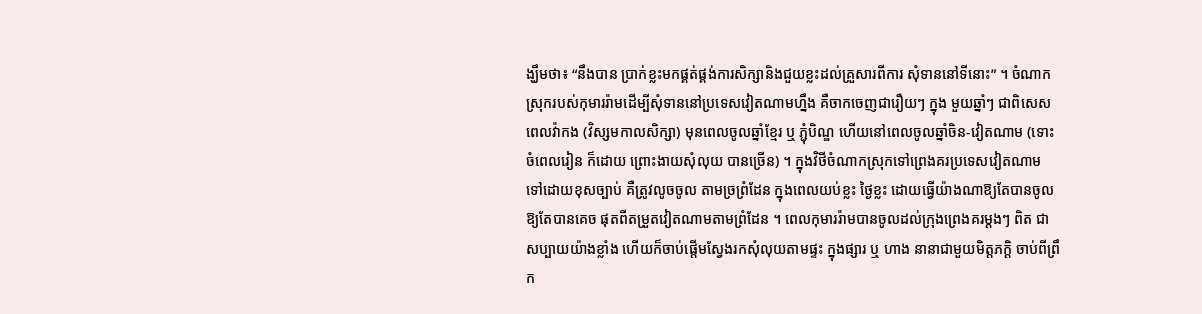ង្ឃឹមថា៖ “នឹងបាន ប្រាក់ខ្លះមកផ្គត់ផ្គង់ការសិក្សានិងជួយខ្លះដល់គ្រួសារពីការ សុំទាននៅទីនោះ” ។ ចំណាក ស្រុករបស់កុមាររ៉ាមដើម្បីសុំទាននៅប្រទេសវៀតណាមហ្នឹង គឺចាកចេញជារឿយៗ ក្នុង មួយឆ្នាំៗ ជាពិសេស ពេលវ៉ាកង (វិស្សមកាលសិក្សា) មុនពេលចូលឆ្នាំខ្មែរ ឬ ភ្ជុំបិណ្ឌ ហើយនៅពេលចូលឆ្នាំចិន-វៀតណាម (ទោះចំពេលរៀន ក៏ដោយ ព្រោះងាយសុំលុយ បានច្រើន) ។ ក្នុងវិថីចំណាកស្រុកទៅព្រេងគរប្រទេសវៀតណាម ទៅដោយខុសច្បាប់ គឺត្រូវលូចចូល តាមច្រព្រំដែន ក្នុងពេលយប់ខ្លះ ថ្ងៃខ្លះ ដោយធ្វើយ៉ាងណាឱ្យតែបានចូល ឱ្យតែបានគេច ផុតពីតម្រួតវៀតណាមតាមព្រំដែន ។ ពេលកុមាររ៉ាមបានចូលដល់ក្រុងព្រេងគរម្តងៗ ពិត ជាសប្បាយយ៉ាងខ្លាំង ហើយក៏ចាប់ផ្តើមស្វែងរកសុំលុយតាមផ្ទះ ក្នុងផ្សារ ឬ ហាង នានាជាមួយមិត្តភក្តិ ចាប់ពីព្រឹក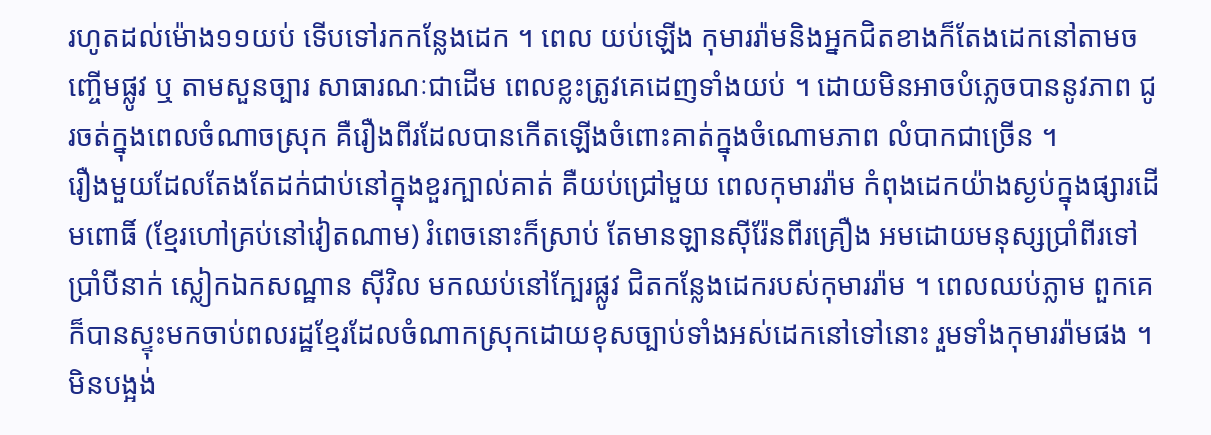រហូតដល់ម៉ោង១១យប់ ទើបទៅរកកន្លែងដេក ។ ពេល យប់ឡើង កុមាររ៉ាមនិងអ្នកជិតខាងក៏តែងដេកនៅតាមចញ្ចើមផ្លូវ ឬ តាមសួនច្បារ សាធារណៈជាដើម ពេលខ្លះត្រូវគេដេញទាំងយប់ ។ ដោយមិនអាចបំភ្លេចបាននូវភាព ជូរចត់ក្នុងពេលចំណាចស្រុក គឺរឿងពីរដែលបានកើតឡើងចំពោះគាត់ក្នុងចំណោមភាព លំបាកជាច្រើន ។
រឿងមួយដែលតែងតែដក់ជាប់នៅក្នុងខួរក្បាល់គាត់ គឺយប់ជ្រៅមួយ ពេលកុមាររ៉ាម កំពុងដេកយ៉ាងស្ងប់ក្នុងផ្សារដើមពោធិ៍ (ខ្មែរហៅគ្រប់នៅវៀតណាម) រំពេចនោះក៏ស្រាប់ តែមានឡានស៊ីរ៉ែនពីរគ្រឿង អមដោយមនុស្សប្រាំពីរទៅប្រាំបីនាក់ ស្លៀកឯកសណ្ឋាន ស៊ីវិល មកឈប់នៅក្បែរផ្លូវ ជិតកន្លែងដេករបស់កុមាររ៉ាម ។ ពេលឈប់ភ្លាម ពួកគេក៏បានស្ទុះមកចាប់ពលរដ្ឋខ្មែរដែលចំណាកស្រុកដោយខុសច្បាប់ទាំងអស់ដេកនៅទៅនោះ រួមទាំងកុមាររ៉ាមផង ។ មិនបង្អង់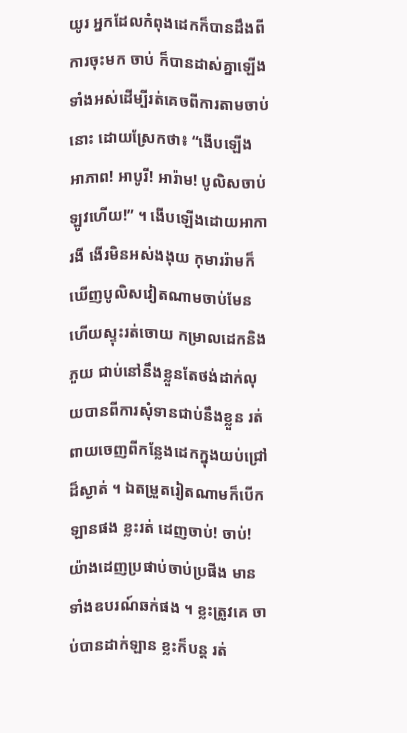យូរ អ្នកដែលកំពុងដេកក៏បានដឹងពីការចុះមក ចាប់ ក៏បានដាស់គ្នាឡើងទាំងអស់ដើម្បីរត់គេចពីការតាមចាប់នោះ ដោយស្រែកថា៖ “ងើបឡើង អាភាព! អាបូរី! អារ៉ាម! បូលិសចាប់ឡូវហើយ!” ។ ងើបឡើងដោយអាការងី ងើរមិនអស់ងងុយ កុមាររ៉ាមក៏ឃើញបូលិសវៀតណាមចាប់មែន ហើយស្ទុះរត់ចោយ កម្រាលដេកនិងភួយ ជាប់នៅនឹងខ្លួនតែថង់ដាក់លុយបានពីការសុំទានជាប់នឹងខ្លួន រត់ ពាយចេញពីកន្លែងដេកក្នុងយប់ជ្រៅដ៏ស្ងាត់ ។ ឯតម្រួតរៀតណាមក៏បើកឡានផង ខ្លះរត់ ដេញចាប់! ចាប់! យ៉ាងដេញប្រផាប់ចាប់ប្រផីង មានទាំងឧបរណ៍ឆក់ផង ។ ខ្លះត្រូវគេ ចាប់បានដាក់ឡាន ខ្លះក៏បន្ត រត់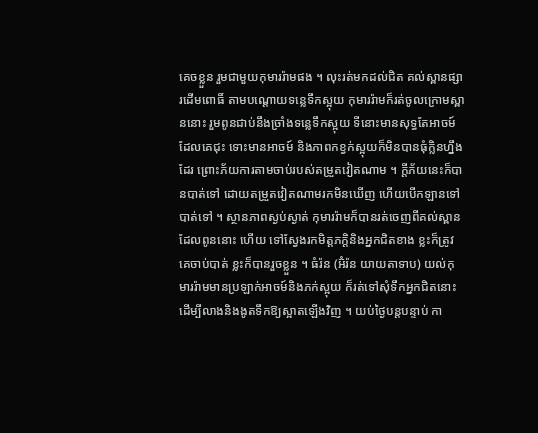គេចខ្លួន រួមជាមួយកុមាររ៉ាមផង ។ លុះរត់មកដល់ជិត គល់ស្ពានផ្សារដើមពោធិ៍ តាមបណ្តោយទន្លេទឹកស្អុយ កុមាររ៉ាមក៏រត់ចូលក្រោមស្ពាននោះ រួមពូនជាប់នឹងច្រាំងទន្លេទឹកស្អុយ ទីនោះមានសុទ្ធតែអាចម៍ដែលគេជុះ ទោះមានអាចម៍ និងភាពកខ្វក់ស្អុយក៏មិនបានធុំក្លិនហ្នឹងដែរ ព្រោះភ័យការតាមចាប់របស់តម្រួតវៀតណាម ។ ក្តីភ័យនេះក៏បានបាត់ទៅ ដោយតម្រួតវៀតណាមរកមិនឃើញ ហើយបើកឡានទៅ បាត់ទៅ ។ ស្ថានភាពស្ងប់ស្ងាត់ កុមាររ៉ាមក៏បានរត់ចេញពីគល់ស្ពានដែលពូននោះ ហើយ ទៅស្វែងរកមិត្តភក្តិនិងអ្នកជិតខាង ខ្លះក៏ត្រូវគេចាប់បាត់ ខ្លះក៏បានរួចខ្លួន ។ ធំរ៉ន (អ៊ំរ៉ន យាយតាទាប) យល់កុមាររ៉ាមមានប្រឡាក់អាចម៍និងភក់ស្អុយ ក៏រត់ទៅសុំទឹកអ្នកជិតនោះ ដើម្បីលាងនិងងូតទឹកឱ្យស្អាតឡើងវិញ ។ យប់ថ្ងៃបន្តបន្ទាប់ កា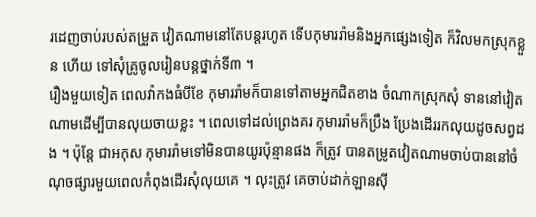រដេញចាប់របស់តម្រួត វៀតណាមនៅតែបន្តរហូត ទើបកុមាររ៉ាមនិងអ្នកផ្សេងទៀត ក៏វិលមកស្រុកខ្លួន ហើយ ទៅសុំគ្រូចូលរៀនបន្តថ្នាក់ទី៣ ។
រឿងមួយទៀត ពេលវ៉ាកងធំបីខែ កុមាររ៉ាមក៏បានទៅតាមអ្នកជិតខាង ចំណាកស្រុកសុំ ទាននៅវៀតណាមដើម្បីបានលុយចាយខ្លះ ។ ពេលទៅដល់ព្រេងគរ កុមាររ៉ាមក៏ប្រឹង ប្រែងដើររកលុយដូចសព្វដង ។ ប៉ុន្តែ ជាអកុស កុមាររ៉ាមទៅមិនបានយូរប៉ុន្មានផង ក៏ត្រូវ បានតម្រូតវៀតណាមចាប់បាននៅចំណុចផ្សារមួយពេលកំពុងដើរសុំលុយគេ ។ លុះត្រូវ គេចាប់ដាក់ឡានស៊ី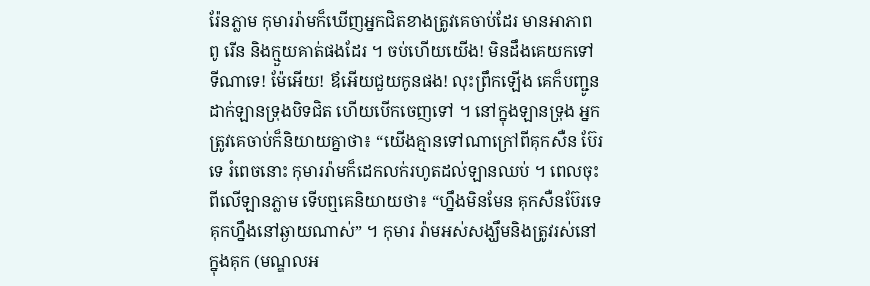រ៉ែនភ្លាម កុមាររ៉ាមក៏ឃើញអ្នកជិតខាងត្រូវគេចាប់ដែរ មានអាភាព ពូ រើន និងក្មួយគាត់ផងដែរ ។ ចប់ហើយយើង! មិនដឹងគេយកទៅទីណាទេ! ម៉ែអើយ! ឪអើយជួយកូនផង! លុះព្រឹកឡើង គេក៏បញ្ជូនដាក់ឡានទ្រុងបិទជិត ហើយបើកចេញទៅ ។ នៅក្នុងឡានទ្រុង អ្នកត្រូវគេចាប់ក៏និយាយគ្នាថា៖ “យើងគ្មានទៅណាក្រៅពីគុកសឺន ប៊ែរទេ រំពេចនោះ កុមាររ៉ាមក៏ដេកលក់រហូតដល់ឡានឈប់ ។ ពេលចុះពីលើឡានភ្លាម ទើបឮគេនិយាយថា៖ “ហ្នឹងមិនមែន គុកសឺនប៊ែរទេ គុកហ្នឹងនៅឆ្ងាយណាស់” ។ កុមារ រ៉ាមអស់សង្ឃឹមនិងត្រូវរស់នៅក្នុងគុក (មណ្ឌលអ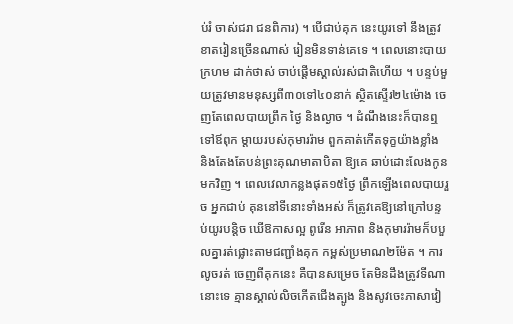ប់រំ ចាស់ជរា ជនពិការ) ។ បើជាប់គុក នេះយូរទៅ នឹងត្រូវខាតរៀនច្រើនណាស់ រៀនមិនទាន់គេទេ ។ ពេលនោះបាយក្រហម ដាក់ថាស់ ចាប់ផ្តើមស្គាល់រស់ជាតិហើយ ។ បន្ទប់មួយត្រូវមានមនុស្សពី៣០ទៅ៤០នាក់ ស្ថិតស្ទើរ២៤ម៉ោង ចេញតែពេលបាយព្រឹក ថ្ងៃ និងល្ងាច ។ ដំណឹងនេះក៏បានឮទៅឪពុក ម្តាយរបស់កុមាររ៉ាម ពួកគាត់កើតទុក្ខយ៉ាងខ្លាំង និងតែងតែបន់ព្រះគុណមាតាបិតា ឱ្យគេ ឆាប់ដោះលែងកូនមកវិញ ។ ពេលវេលាកន្លងផុត១៥ថ្ងៃ ព្រឹកឡើងពេលបាយរួច អ្នកជាប់ គុននៅទីនោះទាំងអស់ ក៏ត្រូវគេឱ្យនៅក្រៅបន្ទប់យូរបន្តិច ឃើឱកាសល្អ ពូរើន អាភាព និងកុមាររ៉ាមក៏បបួលគ្នារត់ផ្លោះតាមជញ្ជាំងគុក កម្ពស់ប្រមាណ២ម៉ែត ។ ការលូចរត់ ចេញពីគុកនេះ គឺបានសម្រេច តែមិនដឹងត្រូវទីណានោះទេ គ្មានស្គាល់លិចកើតជើងត្បូង និងសូវចេះភាសាវៀ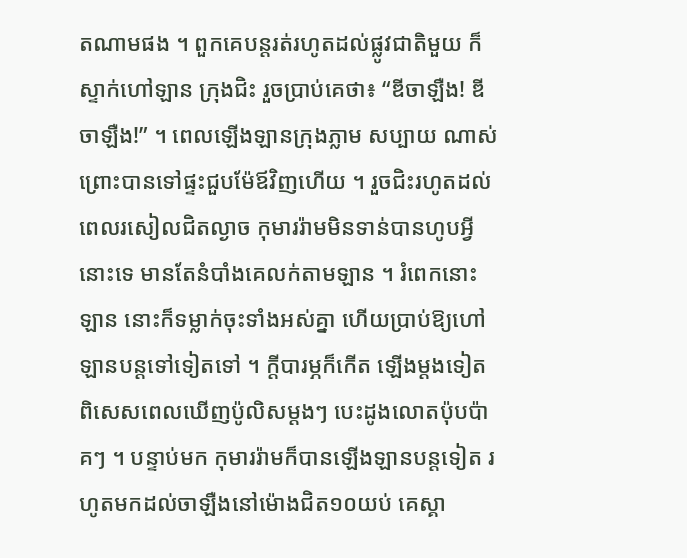តណាមផង ។ ពួកគេបន្តរត់រហូតដល់ផ្លូវជាតិមួយ ក៏ស្ទាក់ហៅឡាន ក្រុងជិះ រួចប្រាប់គេថា៖ “ឌីចាឡឺង! ឌីចាឡឺង!” ។ ពេលឡើងឡានក្រុងភ្លាម សប្បាយ ណាស់ ព្រោះបានទៅផ្ទះជួបម៉ែឪវិញហើយ ។ រួចជិះរហូតដល់ពេលរសៀលជិតល្ងាច កុមាររ៉ាមមិនទាន់បានហូបអ្វីនោះទេ មានតែនំបាំងគេលក់តាមឡាន ។ រំពេកនោះ ឡាន នោះក៏ទម្លាក់ចុះទាំងអស់គ្នា ហើយប្រាប់ឱ្យហៅឡានបន្តទៅទៀតទៅ ។ ក្តីបារម្ភក៏កើត ឡើងម្តងទៀត ពិសេសពេលឃើញប៉ូលិសម្តងៗ បេះដូងលោតប៉ុបប៉ាគៗ ។ បន្ទាប់មក កុមាររ៉ាមក៏បានឡើងឡានបន្តទៀត រហូតមកដល់ចាឡឺងនៅម៉ោងជិត១០យប់ គេស្គា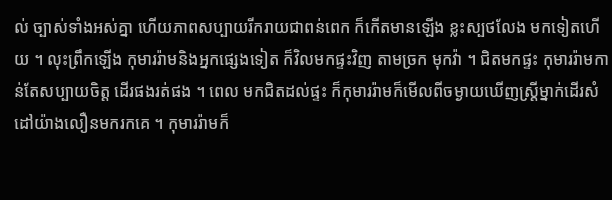ល់ ច្បាស់ទាំងអស់គ្នា ហើយភាពសប្បាយរីករាយជាពន់ពេក ក៏កើតមានឡើង ខ្លះស្បថលែង មកទៀតហើយ ។ លុះព្រឹកឡើង កុមាររ៉ាមនិងអ្នកផ្សេងទៀត ក៏វិលមកផ្ទះវិញ តាមច្រក មុកវ៉ា ។ ជិតមកផ្ទះ កុមាររ៉ាមកាន់តែសប្បាយចិត្ត ដើរផងរត់ផង ។ ពេល មកជិតដល់ផ្ទះ ក៏កុមាររ៉ាមក៏មើលពីចម្ងាយឃើញស្ត្រីម្នាក់ដើរសំដៅយ៉ាងលឿនមករកគេ ។ កុមាររ៉ាមក៏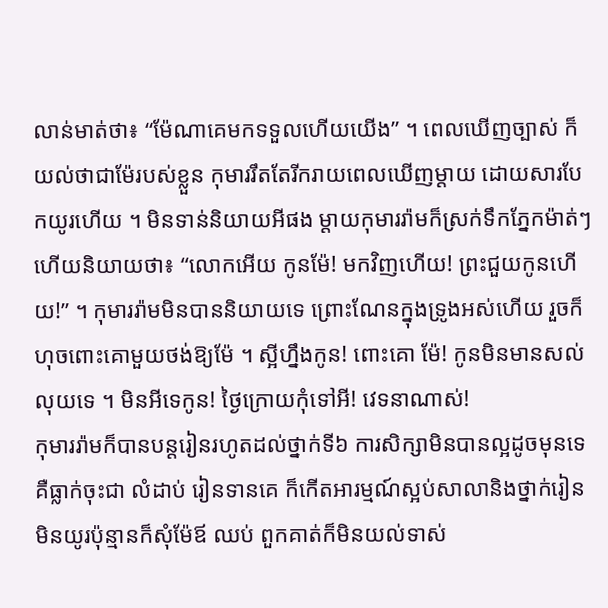លាន់មាត់ថា៖ “ម៉ែណាគេមកទទួលហើយយើង” ។ ពេលឃើញច្បាស់ ក៏យល់ថាជាម៉ែរបស់ខ្លួន កុមាររឹតតែរីករាយពេលឃើញម្តាយ ដោយសារបែកយូរហើយ ។ មិនទាន់និយាយអីផង ម្តាយកុមាររ៉ាមក៏ស្រក់ទឹកភ្នែកម៉ាត់ៗ ហើយនិយាយថា៖ “លោកអើយ កូនម៉ែ! មកវិញហើយ! ព្រះជួយកូនហើយ!” ។ កុមាររ៉ាមមិនបាននិយាយទេ ព្រោះណែនក្នុងទ្រូងអស់ហើយ រួចក៏ហុចពោះគោមួយថង់ឱ្យម៉ែ ។ ស្អីហ្នឹងកូន! ពោះគោ ម៉ែ! កូនមិនមានសល់លុយទេ ។ មិនអីទេកូន! ថ្ងៃក្រោយកុំទៅអី! វេទនាណាស់!
កុមាររ៉ាមក៏បានបន្តរៀនរហូតដល់ថ្នាក់ទី៦ ការសិក្សាមិនបានល្អដូចមុនទេ គឺធ្លាក់ចុះជា លំដាប់ រៀនទានគេ ក៏កើតអារម្មណ៍ស្អប់សាលានិងថ្នាក់រៀន មិនយូរប៉ុន្មានក៏សុំម៉ែឪ ឈប់ ពួកគាត់ក៏មិនយល់ទាស់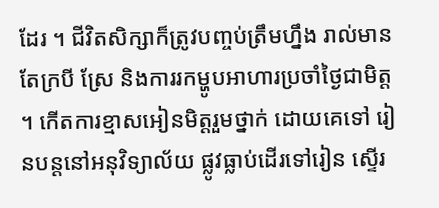ដែរ ។ ជីវិតសិក្សាក៏ត្រូវបញ្ចប់ត្រឹមហ្នឹង រាល់មានតែក្របី ស្រែ និងការរកម្ហូបអាហារប្រចាំថ្ងៃជាមិត្ត ។ កើតការខ្មាសអៀនមិត្តរួមថ្នាក់ ដោយគេទៅ រៀនបន្តនៅអនុវិទ្យាល័យ ផ្លូវធ្លាប់ដើរទៅរៀន ស្ទើរ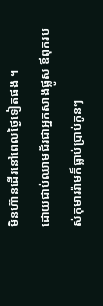មិនហ៊ានដើរនៅពេលថ្ងៃទៀតផង ។
ដោយជាប់ឈាមជ័រជាអ្នកសាងផ្លូស ឪពុករបស់កុមាររ៉ាមក៏ធ្លាប់ប្រាប់កូនៗ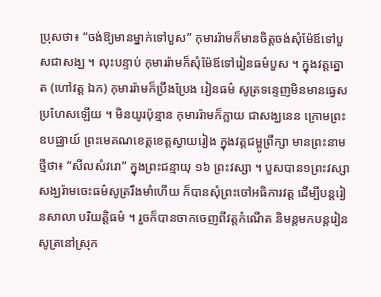ប្រុសថា៖ “ចង់ឱ្យមានម្នាក់ទៅបួស” កុមាររ៉ាមក៏មានចិត្តចង់សុំម៉ែឪទៅបួសជាសង្ឃ ។ លុះបន្ទាប់ កុមាររ៉ាមក៏សុំម៉ែឪទៅរៀនធម៌បួស ។ ក្នុងវត្តត្នោត (ហៅវត្ត ឯក) កុមាររ៉ាមក៏ប្រឹងប្រែង រៀនធម៌ សូត្រទន្ទេញមិនមានធ្វេសប្រហែសឡើយ ។ មិនយូរប៉ុន្មាន កុមាររ៉ាមក៏ក្លាយ ជាសង្ឃនេន ក្រោមព្រះឧបជ្ឈាយ៍ ព្រះមេគណខេត្តខេត្តស្វាយរៀង ក្នុងវត្តជម្ពូព្រឹក្សា មានព្រះនាមថ្មីថា៖ “សីលសំវរោ” ក្នុងព្រះជន្មាយុ ១៦ ព្រះវស្សា ។ បួសបាន១ព្រះវស្សា សង្ឃរ៉ាមចេះធម៌សូត្ររឹងមាំហើយ ក៏បានសុំព្រះចៅអធិការវត្ត ដើម្បីបន្តរៀនសាលា បរិយត្តិធម៌ ។ រួចក៏បានចាកចេញពីវត្តកំណើត និមន្តមកបន្តរៀន សូត្រនៅស្រុក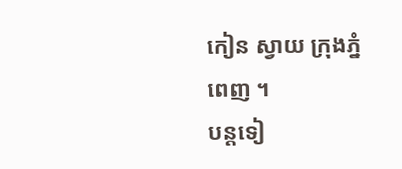កៀន ស្វាយ ក្រុងភ្នំពេញ ។
បន្តទៀ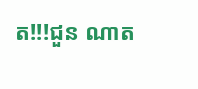ត!!!ជួន ណាត